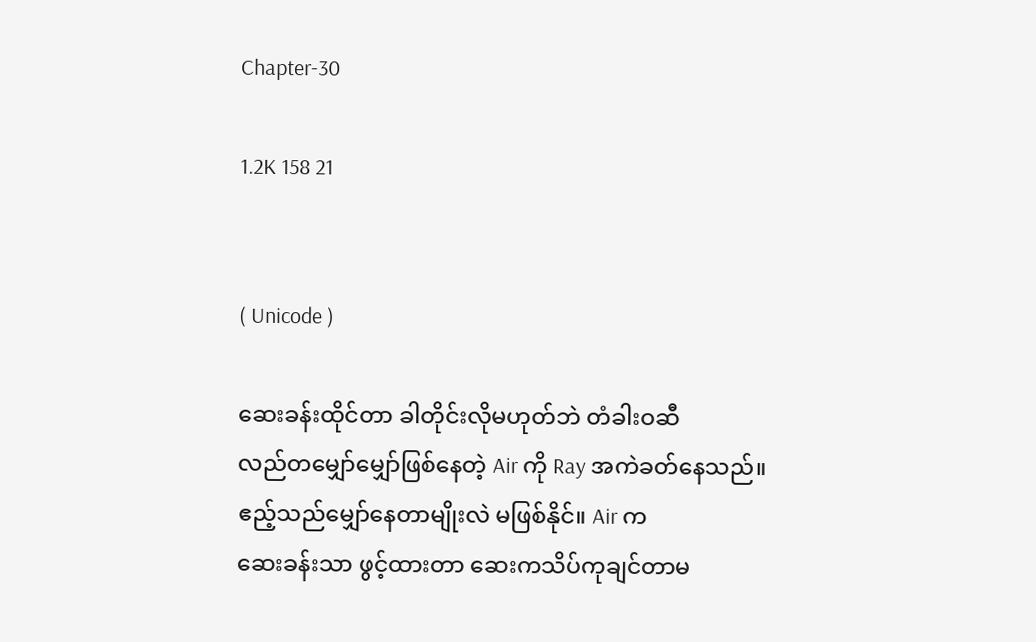Chapter-30

1.2K 158 21


( Unicode )

ဆေးခန်းထိုင်တာ ခါတိုင်းလိုမဟုတ်ဘဲ တံခါးဝဆီ
လည်တမျှော်မျှော်ဖြစ်နေတဲ့ Air ကို Ray အကဲခတ်နေသည်။ ဧည့်သည်မျှော်နေတာမျိုးလဲ မဖြစ်နိုင်။ Air က
ဆေးခန်းသာ ဖွင့်ထားတာ ဆေးကသိပ်ကုချင်တာမ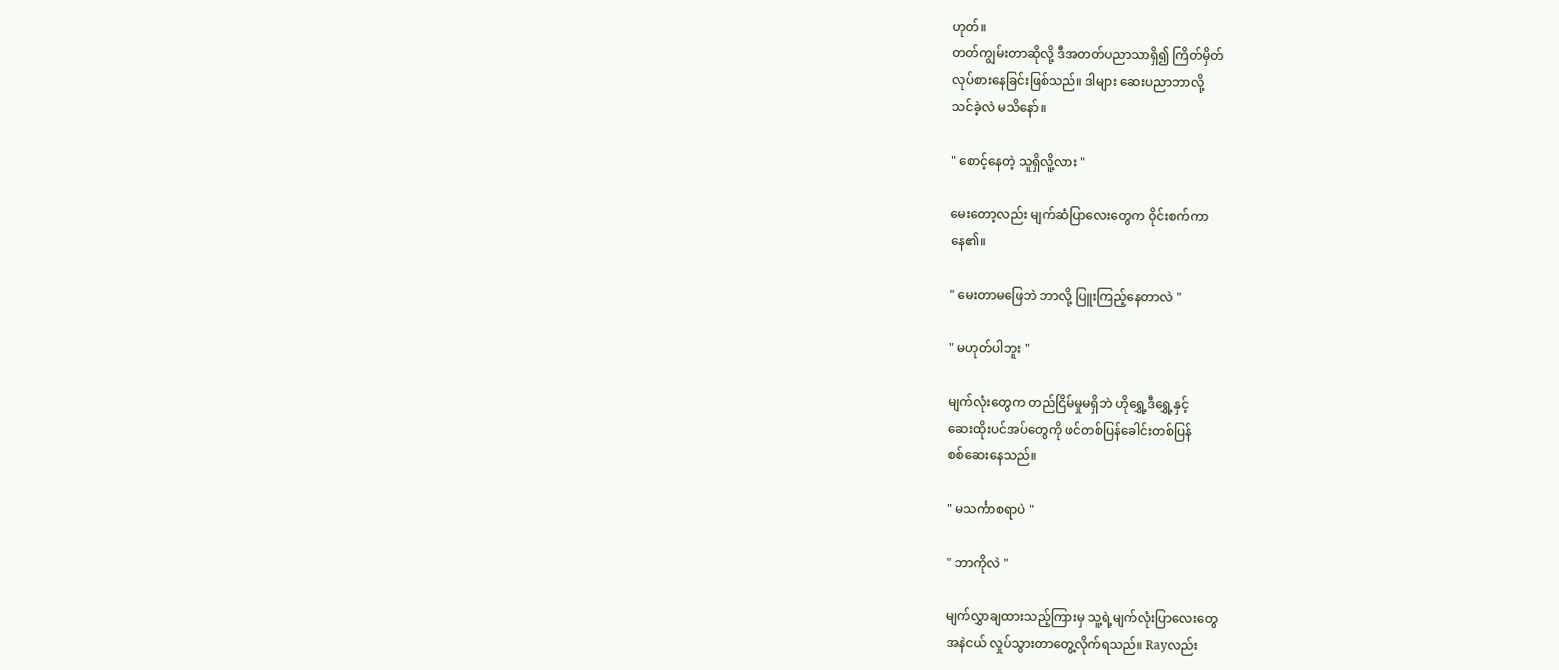ဟုတ်။
တတ်ကျွမ်းတာဆိုလို့ ဒီအတတ်ပညာသာရှိ၍ ကြိတ်မှိတ်
လုပ်စားနေခြင်းဖြစ်သည်။ ဒါများ ဆေးပညာဘာလို့
သင်ခဲ့လဲ မသိနော်။

" စောင့်နေတဲ့ သူရှိလိူ့လား "

မေးတော့လည်း မျက်ဆံပြာလေးတွေက ဝိုင်းစက်ကာ
နေ၏။

" မေးတာမဖြေဘဲ ဘာလို့ ပြူးကြည့်နေတာလဲ "

" မဟုတ်ပါဘူး "

မျက်လုံးတွေက တည်ငြိမ်မှုမရှိဘဲ ဟိုရွှေ့ဒီရွှေ့နှင့်
ဆေးထိုးပင်အပ်တွေကို ဖင်တစ်ပြန်ခေါင်းတစ်ပြန်
စစ်ဆေးနေသည်။

" မသင်္ကာစရာပဲ "

" ဘာကိုလဲ "

မျက်လွှာချထားသည့်ကြားမှ သူ့ရဲ့မျက်လုံးပြာလေးတွေ
အနဲငယ် လှုပ်သွားတာတွေ့လိုက်ရသည်။ Rayလည်း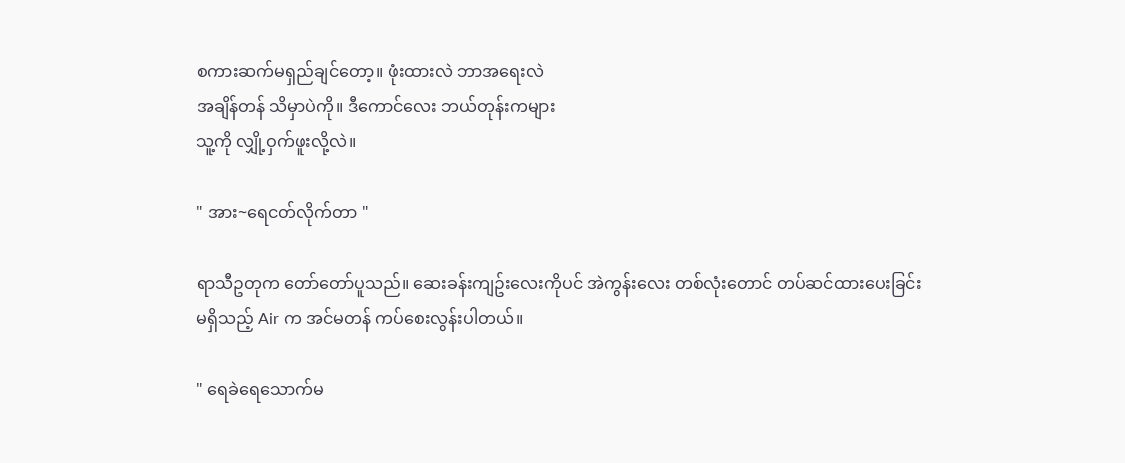စကားဆက်မရှည်ချင်တော့။ ဖုံးထားလဲ ဘာအရေးလဲ
အချိန်တန် သိမှာပဲကို။ ဒီကောင်လေး ဘယ်တုန်းကများ
သူ့ကို လျှို့ဝှက်ဖူးလို့လဲ။

" အား~ရေငတ်လိုက်တာ "

ရာသီဥတုက တော်တော်ပူသည်။ ဆေးခန်းကျဥ်းလေးကိုပင် အဲကွန်းလေး တစ်လုံးတောင် တပ်ဆင်ထားပေးခြင်း
မရှိသည့် Air က အင်မတန် ကပ်စေးလွန်းပါတယ်။

" ရေခဲရေသောက်မ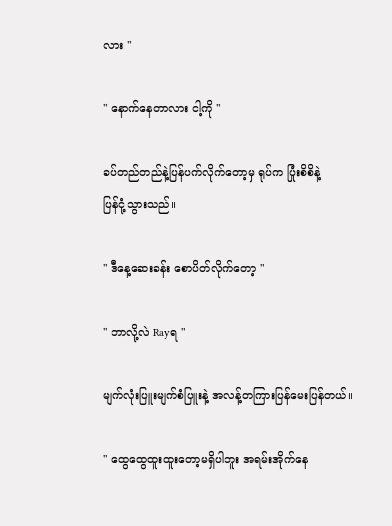လား "

" နောက်နေတာလား ငါ့ကို "

ခပ်တည်တည်နဲ့ပြန်ပက်လိုက်တော့မှ ရုပ်က ပြုံးစိစိနဲ့
ပြန်ငုံ့သွားသည်။

" ဒီနေ့ဆေးခန်း စောပိတ်လိုက်တော့ "

" ဘာလို့လဲ Rayရ "

မျက်လုံးပြူးမျက်စံပြူးနဲ့ အလန့်တကြားပြန်မေးပြန်တယ်။

" ထွေထွေထူးထူးတော့မရှိပါဘူး အရမ်းအိုက်နေ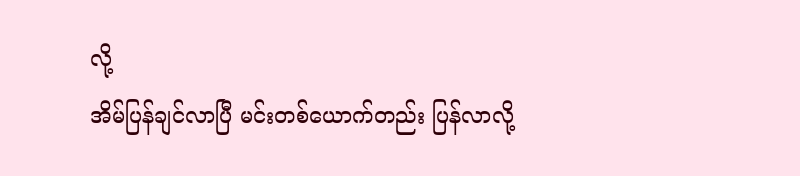လို့
အိမ်ပြန်ချင်လာပြီ မင်းတစ်ယောက်တည်း ပြန်လာလို့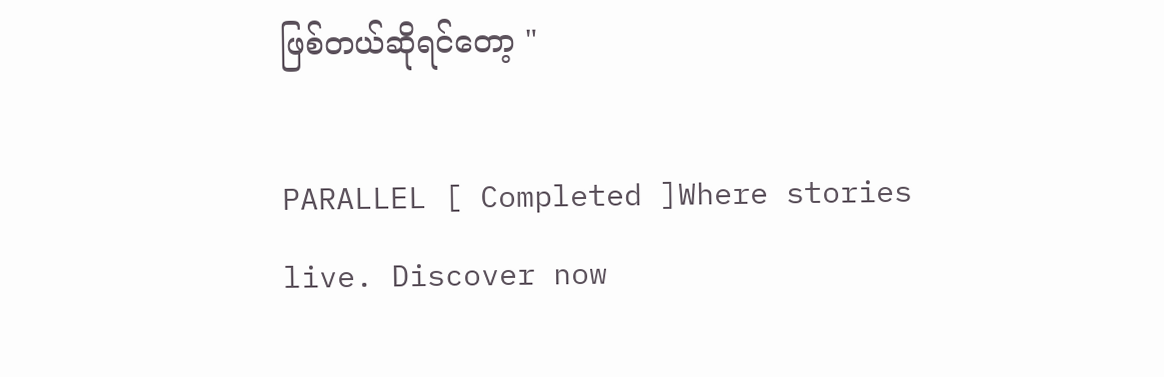ဖြစ်တယ်ဆိုရင်တော့ "

PARALLEL [ Completed ]Where stories live. Discover now